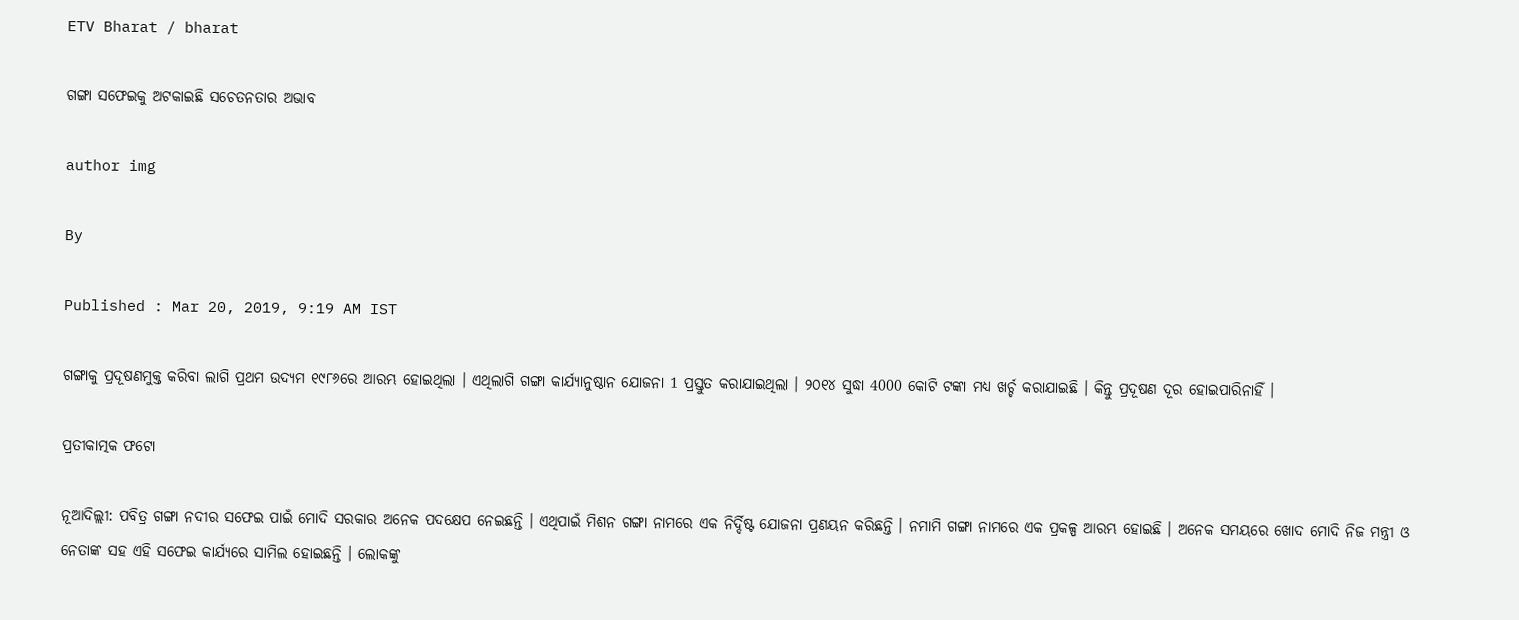ETV Bharat / bharat

ଗଙ୍ଗା ସଫେଇକୁ ଅଟକାଇଛି ସଚେତନତାର ଅଭାବ

author img

By

Published : Mar 20, 2019, 9:19 AM IST

ଗଙ୍ଗାକୁ ପ୍ରଦୂଷଣମୁକ୍ତ କରିବା ଲାଗି ପ୍ରଥମ ଉଦ୍ୟମ ୧୯୮୬ରେ ଆରମ୍ଭ ହୋଇଥିଲା । ଏଥିଲାଗି ଗଙ୍ଗା କାର୍ଯ୍ୟାନୁଷ୍ଠାନ ଯୋଜନା 1 ପ୍ରସ୍ତୁତ କରାଯାଇଥିଲା । ୨୦୧୪ ସୁଦ୍ଧା 4000 କୋଟି ଟଙ୍କା ମଧ୍ୟ ଖର୍ଚ୍ଚ କରାଯାଇଛି । କିନ୍ତୁ ପ୍ରଦୂଷଣ ଦୂର ହୋଇପାରିନାହିଁ ।

ପ୍ରତୀକାତ୍ମକ ଫଟୋ

ନୂଆଦିଲ୍ଲୀ: ପବିତ୍ର ଗଙ୍ଗା ନଦୀର ସଫେଇ ପାଇଁ ମୋଦି ସରକାର ଅନେକ ପଦକ୍ଷେପ ନେଇଛନ୍ତି । ଏଥିପାଇଁ ମିଶନ ଗଙ୍ଗା ନାମରେ ଏକ ନିର୍ଦ୍ଦିଷ୍ଟ ଯୋଜନା ପ୍ରଣୟନ କରିଛନ୍ତି । ନମାମି ଗଙ୍ଗା ନାମରେ ଏକ ପ୍ରକଳ୍ପ ଆରମ୍ଭ ହୋଇଛି । ଅନେକ ସମୟରେ ଖୋଦ ମୋଦି ନିଜ ମନ୍ତ୍ରୀ ଓ ନେତାଙ୍କ ସହ ଏହି ସଫେଇ କାର୍ଯ୍ୟରେ ସାମିଲ ହୋଇଛନ୍ତି । ଲୋକଙ୍କୁ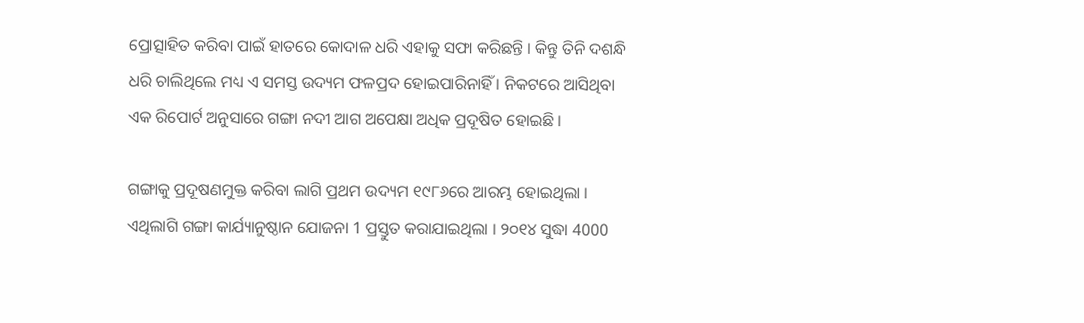ପ୍ରୋତ୍ସାହିତ କରିବା ପାଇଁ ହାତରେ କୋଦାଳ ଧରି ଏହାକୁ ସଫା କରିଛନ୍ତି । କିନ୍ତୁ ତିନି ଦଶନ୍ଧି ଧରି ଚାଲିଥିଲେ ମଧ୍ୟ ଏ ସମସ୍ତ ଉଦ୍ୟମ ଫଳପ୍ରଦ ହୋଇପାରିନାହିଁ । ନିକଟରେ ଆସିଥିବା ଏକ ରିପୋର୍ଟ ଅନୁସାରେ ଗଙ୍ଗା ନଦୀ ଆଗ ଅପେକ୍ଷା ଅଧିକ ପ୍ରଦୂଷିତ ହୋଇଛି ।

ଗଙ୍ଗାକୁ ପ୍ରଦୂଷଣମୁକ୍ତ କରିବା ଲାଗି ପ୍ରଥମ ଉଦ୍ୟମ ୧୯୮୬ରେ ଆରମ୍ଭ ହୋଇଥିଲା । ଏଥିଲାଗି ଗଙ୍ଗା କାର୍ଯ୍ୟାନୁଷ୍ଠାନ ଯୋଜନା 1 ପ୍ରସ୍ତୁତ କରାଯାଇଥିଲା । ୨୦୧୪ ସୁଦ୍ଧା 4000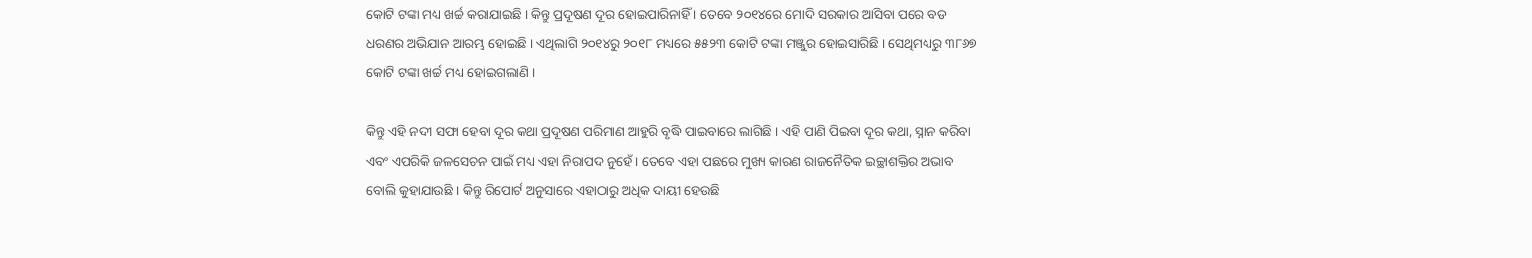କୋଟି ଟଙ୍କା ମଧ୍ୟ ଖର୍ଚ୍ଚ କରାଯାଇଛି । କିନ୍ତୁ ପ୍ରଦୂଷଣ ଦୂର ହୋଇପାରିନାହିଁ । ତେବେ ୨୦୧୪ରେ ମୋଦି ସରକାର ଆସିବା ପରେ ବଡ ଧରଣର ଅଭିଯାନ ଆରମ୍ଭ ହୋଇଛି । ଏଥିଲାଗି ୨୦୧୪ରୁ ୨୦୧୮ ମଧ୍ୟରେ ୫୫୨୩ କୋଟି ଟଙ୍କା ମଞ୍ଜୁର ହୋଇସାରିଛି । ସେଥିମଧ୍ୟରୁ ୩୮୬୭ କୋଟି ଟଙ୍କା ଖର୍ଚ୍ଚ ମଧ୍ୟ ହୋଇଗଲାଣି ।

କିନ୍ତୁ ଏହି ନଦୀ ସଫା ହେବା ଦୂର କଥା ପ୍ରଦୂଷଣ ପରିମାଣ ଆହୁରି ବୃଦ୍ଧି ପାଇବାରେ ଲାଗିଛି । ଏହି ପାଣି ପିଇବା ଦୂର କଥା, ସ୍ନାନ କରିବା ଏବଂ ଏପରିକି ଜଳସେଚନ ପାଇଁ ମଧ୍ୟ ଏହା ନିରାପଦ ନୁହେଁ । ତେବେ ଏହା ପଛରେ ମୁଖ୍ୟ କାରଣ ରାଜନୈତିକ ଇଚ୍ଛାଶକ୍ତିର ଅଭାବ ବୋଲି କୁହାଯାଉଛି । କିନ୍ତୁ ରିପୋର୍ଟ ଅନୁସାରେ ଏହାଠାରୁ ଅଧିକ ଦାୟୀ ହେଉଛି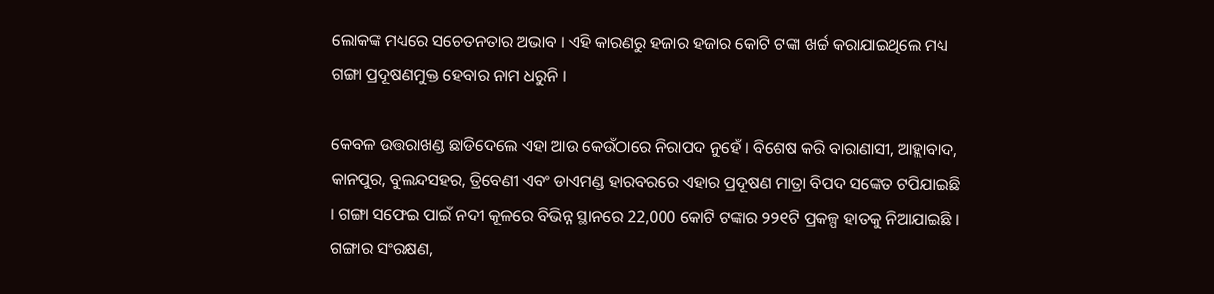ଲୋକଙ୍କ ମଧ୍ୟରେ ସଚେତନତାର ଅଭାବ । ଏହି କାରଣରୁ ହଜାର ହଜାର କୋଟି ଟଙ୍କା ଖର୍ଚ୍ଚ କରାଯାଇଥିଲେ ମଧ୍ୟ ଗଙ୍ଗା ପ୍ରଦୂଷଣମୁକ୍ତ ହେବାର ନାମ ଧରୁନି ।

କେବଳ ଉତ୍ତରାଖଣ୍ଡ ଛାଡିଦେଲେ ଏହା ଆଉ କେଉଁଠାରେ ନିରାପଦ ନୁହେଁ । ବିଶେଷ କରି ବାରାଣାସୀ, ଆହ୍ଲାବାଦ, କାନପୁର, ବୁଲନ୍ଦସହର, ତ୍ରିବେଣୀ ଏବଂ ଡାଏମଣ୍ଡ ହାରବରରେ ଏହାର ପ୍ରଦୂଷଣ ମାତ୍ରା ବିପଦ ସଙ୍କେତ ଟପିଯାଇଛି । ଗଙ୍ଗା ସଫେଇ ପାଇଁ ନଦୀ କୂଳରେ ବିଭିନ୍ନ ସ୍ଥାନରେ 22,000 କୋଟି ଟଙ୍କାର ୨୨୧ଟି ପ୍ରକଳ୍ପ ହାତକୁ ନିଆଯାଇଛି । ଗଙ୍ଗାର ସଂରକ୍ଷଣ,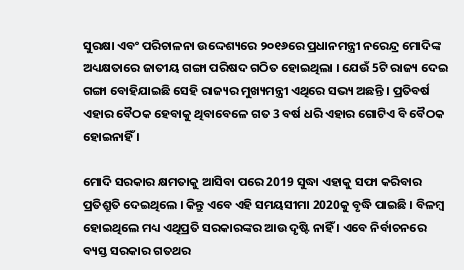ସୁରକ୍ଷା ଏବଂ ପରିଚାଳନା ଉଦ୍ଦେଶ୍ୟରେ ୨୦୧୬ରେ ପ୍ରଧାନମନ୍ତ୍ରୀ ନରେନ୍ଦ୍ର ମୋଦିଙ୍କ ଅଧ୍ୟକ୍ଷତାରେ ଜାତୀୟ ଗଙ୍ଗା ପରିଷଦ ଗଠିତ ହୋଇଥିଲା । ଯେଉଁ 5ଟି ରାଜ୍ୟ ଦେଇ ଗଙ୍ଗା ବୋହିଯାଇଛି ସେହି ରାଜ୍ୟର ମୁଖ୍ୟମନ୍ତ୍ରୀ ଏଥିରେ ସଭ୍ୟ ଅଛନ୍ତି । ପ୍ରତିବର୍ଷ ଏହାର ବୈଠକ ହେବାକୁ ଥିବାବେଳେ ଗତ 3 ବର୍ଷ ଧରି ଏହାର ଗୋଟିଏ ବି ବୈଠକ ହୋଇନାହିଁ ।

ମୋଦି ସରକାର କ୍ଷମତାକୁ ଆସିବା ପରେ 2019 ସୁଦ୍ଧା ଏହାକୁ ସଫା କରିବାର ପ୍ରତିଶ୍ରୁତି ଦେଇଥିଲେ । କିନ୍ତୁ ଏବେ ଏହି ସମୟସୀମା 2020କୁ ବୃଦ୍ଧି ପାଇଛି । ବିଳମ୍ବ ହୋଇଥିଲେ ମଧ୍ୟ ଏଥିପ୍ରତି ସରକାରଙ୍କର ଆଉ ଦୃଷ୍ଟି ନାହିଁ । ଏବେ ନିର୍ବାଚନରେ ବ୍ୟସ୍ତ ସରକାର ଗତଥର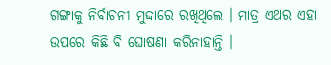ଗଙ୍ଗାକୁ ନିର୍ବାଚନୀ ମୁଦ୍ଦାରେ ରଖିଥିଲେ । ମାତ୍ର ଏଥର ଏହା ଉପରେ କିଛି ବି ଘୋଷଣା କରିନାହାନ୍ତି ।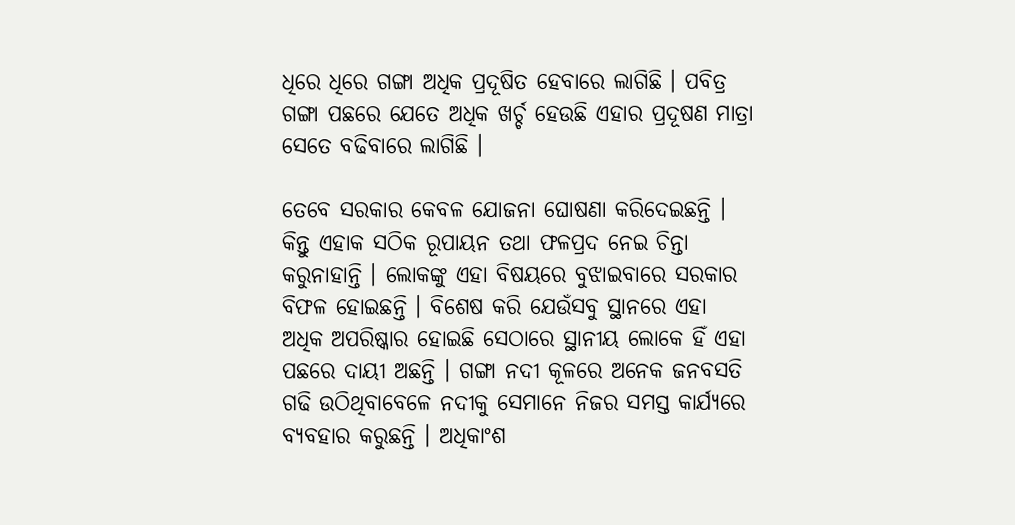ଧିରେ ଧିରେ ଗଙ୍ଗା ଅଧିକ ପ୍ରଦୂଷିତ ହେବାରେ ଲାଗିଛି । ପବିତ୍ର ଗଙ୍ଗା ପଛରେ ଯେତେ ଅଧିକ ଖର୍ଚ୍ଚ ହେଉଛି ଏହାର ପ୍ରଦୂଷଣ ମାତ୍ରା ସେତେ ବଢିବାରେ ଲାଗିଛି ।

ତେବେ ସରକାର କେବଳ ଯୋଜନା ଘୋଷଣା କରିଦେଇଛନ୍ତି । କିନ୍ତୁ ଏହାକ ସଠିକ ରୂପାୟନ ତଥା ଫଳପ୍ରଦ ନେଇ ଚିନ୍ତା କରୁନାହାନ୍ତି । ଲୋକଙ୍କୁ ଏହା ବିଷୟରେ ବୁଝାଇବାରେ ସରକାର ବିଫଳ ହୋଇଛନ୍ତି । ବିଶେଷ କରି ଯେଉଁସବୁ ସ୍ଥାନରେ ଏହା ଅଧିକ ଅପରିଷ୍କାର ହୋଇଛି ସେଠାରେ ସ୍ଥାନୀୟ ଲୋକେ ହିଁ ଏହା ପଛରେ ଦାୟୀ ଅଛନ୍ତି । ଗଙ୍ଗା ନଦୀ କୂଳରେ ଅନେକ ଜନବସତି ଗଢି ଉଠିଥିବାବେଳେ ନଦୀକୁ ସେମାନେ ନିଜର ସମସ୍ତ କାର୍ଯ୍ୟରେ ବ୍ୟବହାର କରୁଛନ୍ତି । ଅଧିକାଂଶ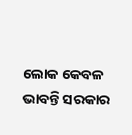ଲୋକ କେବଳ ଭାବନ୍ତି ସରକାର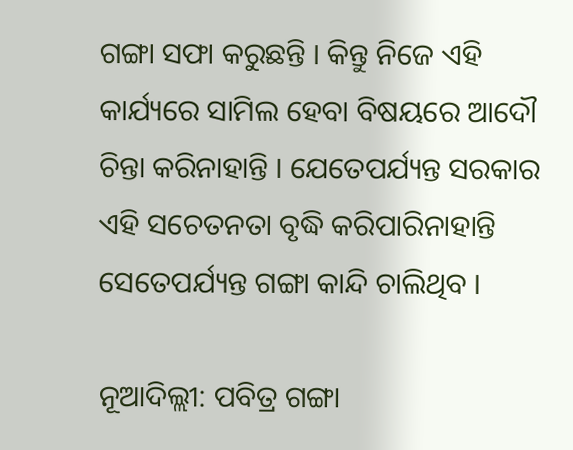ଗଙ୍ଗା ସଫା କରୁଛନ୍ତି । କିନ୍ତୁ ନିଜେ ଏହି କାର୍ଯ୍ୟରେ ସାମିଲ ହେବା ବିଷୟରେ ଆଦୌ ଚିନ୍ତା କରିନାହାନ୍ତି । ଯେତେପର୍ଯ୍ୟନ୍ତ ସରକାର ଏହି ସଚେତନତା ବୃଦ୍ଧି କରିପାରିନାହାନ୍ତି ସେତେପର୍ଯ୍ୟନ୍ତ ଗଙ୍ଗା କାନ୍ଦି ଚାଲିଥିବ ।

ନୂଆଦିଲ୍ଲୀ: ପବିତ୍ର ଗଙ୍ଗା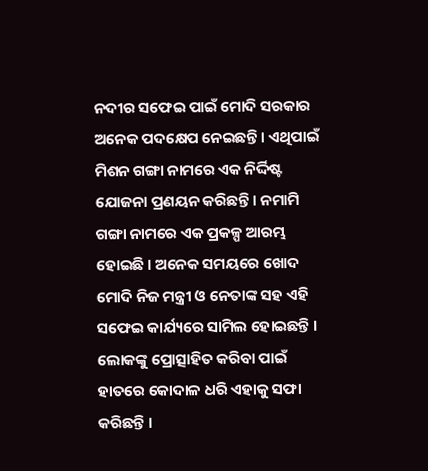ନଦୀର ସଫେଇ ପାଇଁ ମୋଦି ସରକାର ଅନେକ ପଦକ୍ଷେପ ନେଇଛନ୍ତି । ଏଥିପାଇଁ ମିଶନ ଗଙ୍ଗା ନାମରେ ଏକ ନିର୍ଦ୍ଦିଷ୍ଟ ଯୋଜନା ପ୍ରଣୟନ କରିଛନ୍ତି । ନମାମି ଗଙ୍ଗା ନାମରେ ଏକ ପ୍ରକଳ୍ପ ଆରମ୍ଭ ହୋଇଛି । ଅନେକ ସମୟରେ ଖୋଦ ମୋଦି ନିଜ ମନ୍ତ୍ରୀ ଓ ନେତାଙ୍କ ସହ ଏହି ସଫେଇ କାର୍ଯ୍ୟରେ ସାମିଲ ହୋଇଛନ୍ତି । ଲୋକଙ୍କୁ ପ୍ରୋତ୍ସାହିତ କରିବା ପାଇଁ ହାତରେ କୋଦାଳ ଧରି ଏହାକୁ ସଫା କରିଛନ୍ତି ।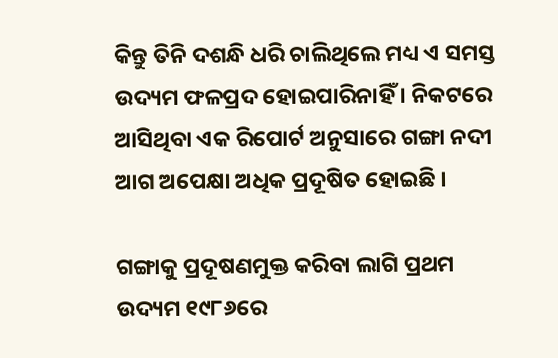କିନ୍ତୁ ତିନି ଦଶନ୍ଧି ଧରି ଚାଲିଥିଲେ ମଧ୍ୟ ଏ ସମସ୍ତ ଉଦ୍ୟମ ଫଳପ୍ରଦ ହୋଇପାରିନାହିଁ । ନିକଟରେ ଆସିଥିବା ଏକ ରିପୋର୍ଟ ଅନୁସାରେ ଗଙ୍ଗା ନଦୀ ଆଗ ଅପେକ୍ଷା ଅଧିକ ପ୍ରଦୂଷିତ ହୋଇଛି ।

ଗଙ୍ଗାକୁ ପ୍ରଦୂଷଣମୁକ୍ତ କରିବା ଲାଗି ପ୍ରଥମ ଉଦ୍ୟମ ୧୯୮୬ରେ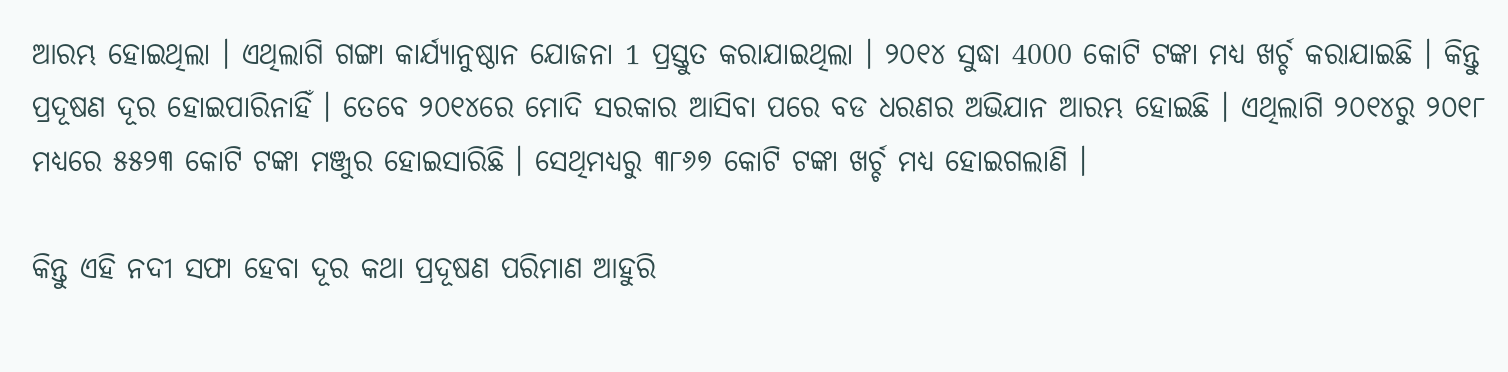ଆରମ୍ଭ ହୋଇଥିଲା । ଏଥିଲାଗି ଗଙ୍ଗା କାର୍ଯ୍ୟାନୁଷ୍ଠାନ ଯୋଜନା 1 ପ୍ରସ୍ତୁତ କରାଯାଇଥିଲା । ୨୦୧୪ ସୁଦ୍ଧା 4000 କୋଟି ଟଙ୍କା ମଧ୍ୟ ଖର୍ଚ୍ଚ କରାଯାଇଛି । କିନ୍ତୁ ପ୍ରଦୂଷଣ ଦୂର ହୋଇପାରିନାହିଁ । ତେବେ ୨୦୧୪ରେ ମୋଦି ସରକାର ଆସିବା ପରେ ବଡ ଧରଣର ଅଭିଯାନ ଆରମ୍ଭ ହୋଇଛି । ଏଥିଲାଗି ୨୦୧୪ରୁ ୨୦୧୮ ମଧ୍ୟରେ ୫୫୨୩ କୋଟି ଟଙ୍କା ମଞ୍ଜୁର ହୋଇସାରିଛି । ସେଥିମଧ୍ୟରୁ ୩୮୬୭ କୋଟି ଟଙ୍କା ଖର୍ଚ୍ଚ ମଧ୍ୟ ହୋଇଗଲାଣି ।

କିନ୍ତୁ ଏହି ନଦୀ ସଫା ହେବା ଦୂର କଥା ପ୍ରଦୂଷଣ ପରିମାଣ ଆହୁରି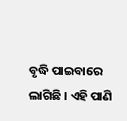ବୃଦ୍ଧି ପାଇବାରେ ଲାଗିଛି । ଏହି ପାଣି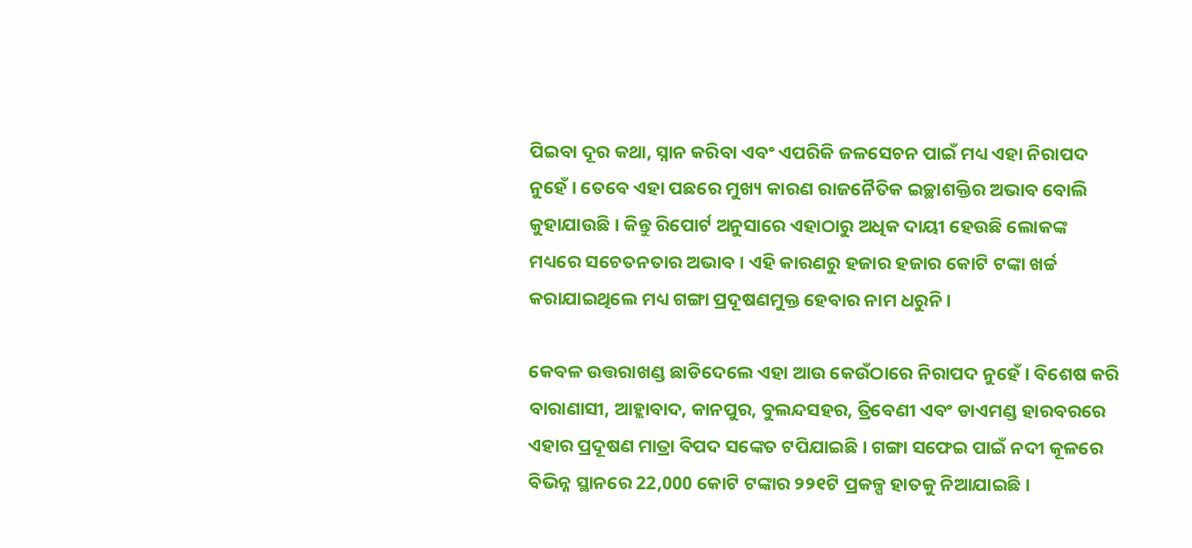ପିଇବା ଦୂର କଥା, ସ୍ନାନ କରିବା ଏବଂ ଏପରିକି ଜଳସେଚନ ପାଇଁ ମଧ୍ୟ ଏହା ନିରାପଦ ନୁହେଁ । ତେବେ ଏହା ପଛରେ ମୁଖ୍ୟ କାରଣ ରାଜନୈତିକ ଇଚ୍ଛାଶକ୍ତିର ଅଭାବ ବୋଲି କୁହାଯାଉଛି । କିନ୍ତୁ ରିପୋର୍ଟ ଅନୁସାରେ ଏହାଠାରୁ ଅଧିକ ଦାୟୀ ହେଉଛି ଲୋକଙ୍କ ମଧ୍ୟରେ ସଚେତନତାର ଅଭାବ । ଏହି କାରଣରୁ ହଜାର ହଜାର କୋଟି ଟଙ୍କା ଖର୍ଚ୍ଚ କରାଯାଇଥିଲେ ମଧ୍ୟ ଗଙ୍ଗା ପ୍ରଦୂଷଣମୁକ୍ତ ହେବାର ନାମ ଧରୁନି ।

କେବଳ ଉତ୍ତରାଖଣ୍ଡ ଛାଡିଦେଲେ ଏହା ଆଉ କେଉଁଠାରେ ନିରାପଦ ନୁହେଁ । ବିଶେଷ କରି ବାରାଣାସୀ, ଆହ୍ଲାବାଦ, କାନପୁର, ବୁଲନ୍ଦସହର, ତ୍ରିବେଣୀ ଏବଂ ଡାଏମଣ୍ଡ ହାରବରରେ ଏହାର ପ୍ରଦୂଷଣ ମାତ୍ରା ବିପଦ ସଙ୍କେତ ଟପିଯାଇଛି । ଗଙ୍ଗା ସଫେଇ ପାଇଁ ନଦୀ କୂଳରେ ବିଭିନ୍ନ ସ୍ଥାନରେ 22,000 କୋଟି ଟଙ୍କାର ୨୨୧ଟି ପ୍ରକଳ୍ପ ହାତକୁ ନିଆଯାଇଛି ।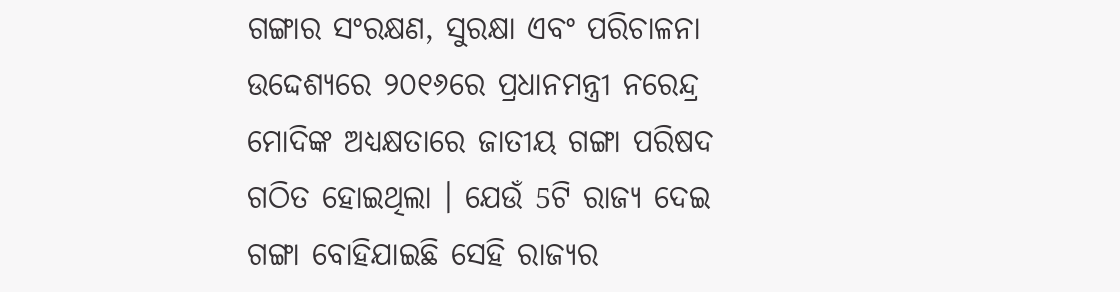ଗଙ୍ଗାର ସଂରକ୍ଷଣ, ସୁରକ୍ଷା ଏବଂ ପରିଚାଳନା ଉଦ୍ଦେଶ୍ୟରେ ୨୦୧୬ରେ ପ୍ରଧାନମନ୍ତ୍ରୀ ନରେନ୍ଦ୍ର ମୋଦିଙ୍କ ଅଧ୍ୟକ୍ଷତାରେ ଜାତୀୟ ଗଙ୍ଗା ପରିଷଦ ଗଠିତ ହୋଇଥିଲା । ଯେଉଁ 5ଟି ରାଜ୍ୟ ଦେଇ ଗଙ୍ଗା ବୋହିଯାଇଛି ସେହି ରାଜ୍ୟର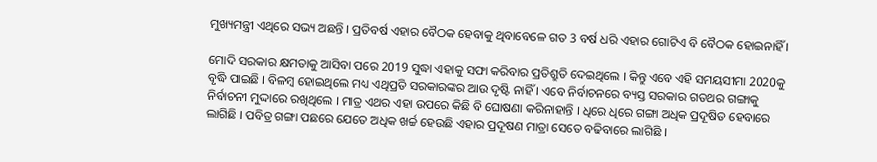ମୁଖ୍ୟମନ୍ତ୍ରୀ ଏଥିରେ ସଭ୍ୟ ଅଛନ୍ତି । ପ୍ରତିବର୍ଷ ଏହାର ବୈଠକ ହେବାକୁ ଥିବାବେଳେ ଗତ 3 ବର୍ଷ ଧରି ଏହାର ଗୋଟିଏ ବି ବୈଠକ ହୋଇନାହିଁ ।

ମୋଦି ସରକାର କ୍ଷମତାକୁ ଆସିବା ପରେ 2019 ସୁଦ୍ଧା ଏହାକୁ ସଫା କରିବାର ପ୍ରତିଶ୍ରୁତି ଦେଇଥିଲେ । କିନ୍ତୁ ଏବେ ଏହି ସମୟସୀମା 2020କୁ ବୃଦ୍ଧି ପାଇଛି । ବିଳମ୍ବ ହୋଇଥିଲେ ମଧ୍ୟ ଏଥିପ୍ରତି ସରକାରଙ୍କର ଆଉ ଦୃଷ୍ଟି ନାହିଁ । ଏବେ ନିର୍ବାଚନରେ ବ୍ୟସ୍ତ ସରକାର ଗତଥର ଗଙ୍ଗାକୁ ନିର୍ବାଚନୀ ମୁଦ୍ଦାରେ ରଖିଥିଲେ । ମାତ୍ର ଏଥର ଏହା ଉପରେ କିଛି ବି ଘୋଷଣା କରିନାହାନ୍ତି । ଧିରେ ଧିରେ ଗଙ୍ଗା ଅଧିକ ପ୍ରଦୂଷିତ ହେବାରେ ଲାଗିଛି । ପବିତ୍ର ଗଙ୍ଗା ପଛରେ ଯେତେ ଅଧିକ ଖର୍ଚ୍ଚ ହେଉଛି ଏହାର ପ୍ରଦୂଷଣ ମାତ୍ରା ସେତେ ବଢିବାରେ ଲାଗିଛି ।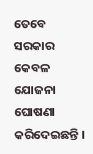ତେବେ ସରକାର କେବଳ ଯୋଜନା ଘୋଷଣା କରିଦେଇଛନ୍ତି ।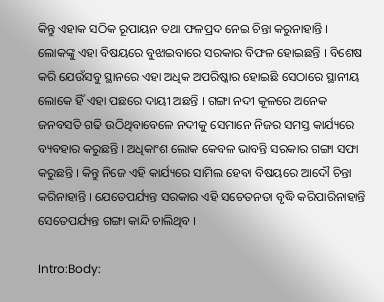କିନ୍ତୁ ଏହାକ ସଠିକ ରୂପାୟନ ତଥା ଫଳପ୍ରଦ ନେଇ ଚିନ୍ତା କରୁନାହାନ୍ତି । ଲୋକଙ୍କୁ ଏହା ବିଷୟରେ ବୁଝାଇବାରେ ସରକାର ବିଫଳ ହୋଇଛନ୍ତି । ବିଶେଷ କରି ଯେଉଁସବୁ ସ୍ଥାନରେ ଏହା ଅଧିକ ଅପରିଷ୍କାର ହୋଇଛି ସେଠାରେ ସ୍ଥାନୀୟ ଲୋକେ ହିଁ ଏହା ପଛରେ ଦାୟୀ ଅଛନ୍ତି । ଗଙ୍ଗା ନଦୀ କୂଳରେ ଅନେକ ଜନବସତି ଗଢି ଉଠିଥିବାବେଳେ ନଦୀକୁ ସେମାନେ ନିଜର ସମସ୍ତ କାର୍ଯ୍ୟରେ ବ୍ୟବହାର କରୁଛନ୍ତି । ଅଧିକାଂଶ ଲୋକ କେବଳ ଭାବନ୍ତି ସରକାର ଗଙ୍ଗା ସଫା କରୁଛନ୍ତି । କିନ୍ତୁ ନିଜେ ଏହି କାର୍ଯ୍ୟରେ ସାମିଲ ହେବା ବିଷୟରେ ଆଦୌ ଚିନ୍ତା କରିନାହାନ୍ତି । ଯେତେପର୍ଯ୍ୟନ୍ତ ସରକାର ଏହି ସଚେତନତା ବୃଦ୍ଧି କରିପାରିନାହାନ୍ତି ସେତେପର୍ଯ୍ୟନ୍ତ ଗଙ୍ଗା କାନ୍ଦି ଚାଲିଥିବ ।

Intro:Body: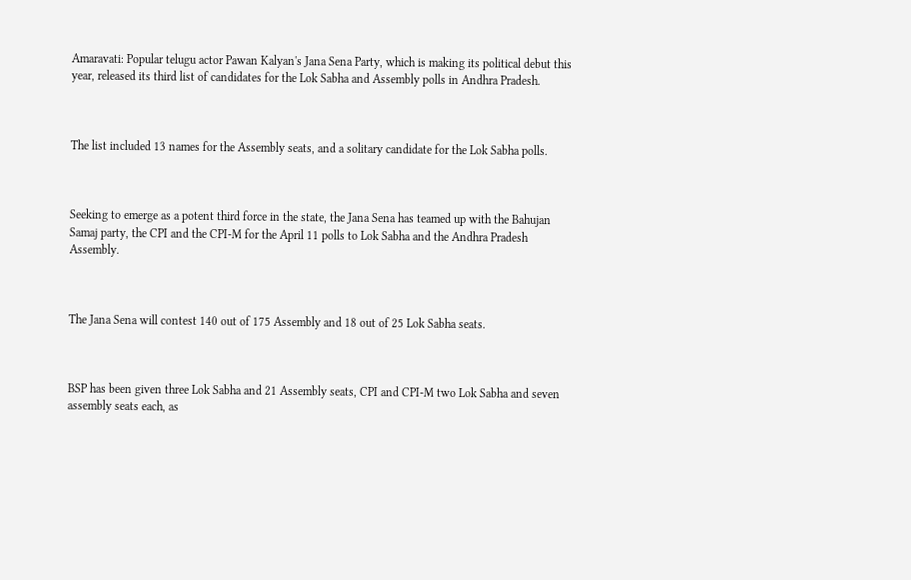Amaravati: Popular telugu actor Pawan Kalyan's Jana Sena Party, which is making its political debut this year, released its third list of candidates for the Lok Sabha and Assembly polls in Andhra Pradesh.



The list included 13 names for the Assembly seats, and a solitary candidate for the Lok Sabha polls.



Seeking to emerge as a potent third force in the state, the Jana Sena has teamed up with the Bahujan Samaj party, the CPI and the CPI-M for the April 11 polls to Lok Sabha and the Andhra Pradesh Assembly.



The Jana Sena will contest 140 out of 175 Assembly and 18 out of 25 Lok Sabha seats.



BSP has been given three Lok Sabha and 21 Assembly seats, CPI and CPI-M two Lok Sabha and seven assembly seats each, as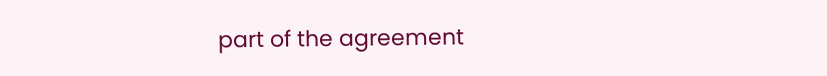part of the agreement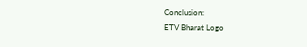Conclusion:
ETV Bharat Logo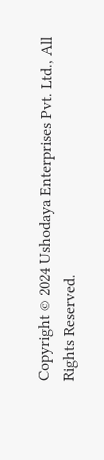Copyright © 2024 Ushodaya Enterprises Pvt. Ltd., All Rights Reserved.